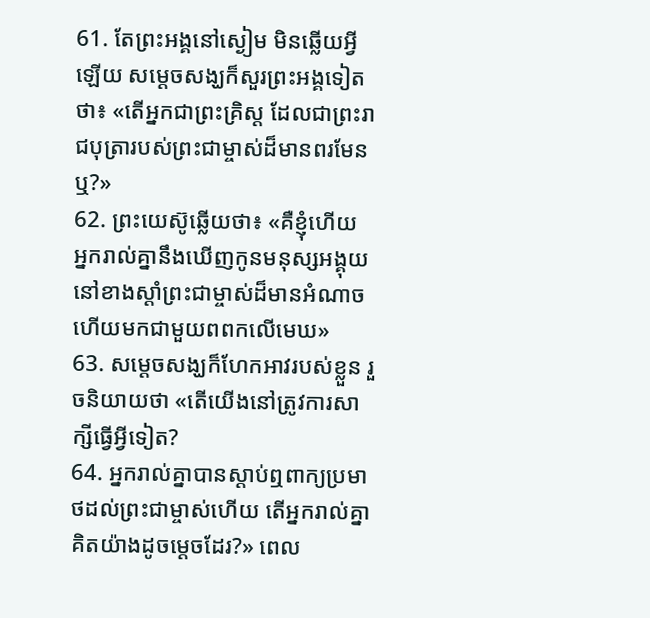61. តែព្រះអង្គនៅស្ងៀម មិនឆ្លើយអ្វីឡើយ សម្ដេចសង្ឃក៏សួរព្រះអង្គទៀតថា៖ «តើអ្នកជាព្រះគ្រិស្ដ ដែលជាព្រះរាជបុត្រារបស់ព្រះជាម្ចាស់ដ៏មានពរមែនឬ?»
62. ព្រះយេស៊ូឆ្លើយថា៖ «គឺខ្ញុំហើយ អ្នករាល់គ្នានឹងឃើញកូនមនុស្សអង្គុយនៅខាងស្ដាំព្រះជាម្ចាស់ដ៏មានអំណាច ហើយមកជាមួយពពកលើមេឃ»
63. សម្ដេចសង្ឃក៏ហែកអាវរបស់ខ្លួន រួចនិយាយថា «តើយើងនៅត្រូវការសាក្សីធ្វើអ្វីទៀត?
64. អ្នករាល់គ្នាបានស្ដាប់ឮពាក្យប្រមាថដល់ព្រះជាម្ចាស់ហើយ តើអ្នករាល់គ្នាគិតយ៉ាងដូចម្ដេចដែរ?» ពេល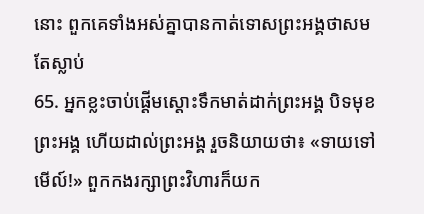នោះ ពួកគេទាំងអស់គ្នាបានកាត់ទោសព្រះអង្គថាសមតែស្លាប់
65. អ្នកខ្លះចាប់ផ្ដើមស្ដោះទឹកមាត់ដាក់ព្រះអង្គ បិទមុខព្រះអង្គ ហើយដាល់ព្រះអង្គ រួចនិយាយថា៖ «ទាយទៅមើល៍!» ពួកកងរក្សាព្រះវិហារក៏យក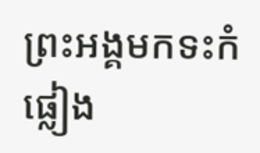ព្រះអង្គមកទះកំផ្លៀង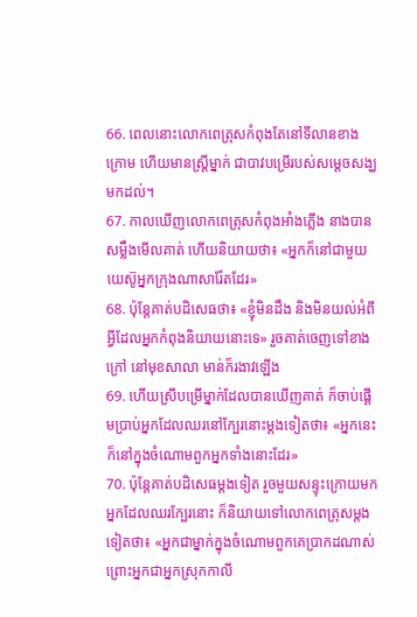66. ពេលនោះលោកពេត្រុសកំពុងតែនៅទីលានខាងក្រោម ហើយមានស្ដ្រីម្នាក់ ជាបាវបម្រើរបស់សម្ដេចសង្ឃមកដល់។
67. កាលឃើញលោកពេត្រុសកំពុងអាំងភ្លើង នាងបានសម្លឹងមើលគាត់ ហើយនិយាយថា៖ «អ្នកក៏នៅជាមួយយេស៊ូអ្នកក្រុងណាសារ៉ែតដែរ»
68. ប៉ុន្ដែគាត់បដិសេធថា៖ «ខ្ញុំមិនដឹង និងមិនយល់អំពីអ្វីដែលអ្នកកំពុងនិយាយនោះទេ» រួចគាត់ចេញទៅខាងក្រៅ នៅមុខសាលា មាន់ក៏រងាវឡើង
69. ហើយស្រីបម្រើម្នាក់ដែលបានឃើញគាត់ ក៏ចាប់ផ្ដើមប្រាប់អ្នកដែលឈរនៅក្បែរនោះម្ដងទៀតថា៖ «អ្នកនេះក៏នៅក្នុងចំណោមពួកអ្នកទាំងនោះដែរ»
70. ប៉ុន្ដែគាត់បដិសេធម្ដងទៀត រួចមួយសន្ទុះក្រោយមកអ្នកដែលឈរក្បែរនោះ ក៏និយាយទៅលោកពេត្រុសម្ដងទៀតថា៖ «អ្នកជាម្នាក់ក្នុងចំណោមពួកគេប្រាកដណាស់ ព្រោះអ្នកជាអ្នកស្រុកកាលី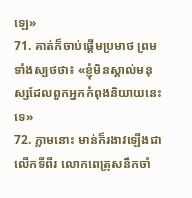ឡេ»
71. គាត់ក៏ចាប់ផ្ដើមប្រមាថ ព្រមទាំងស្បថថា៖ «ខ្ញុំមិនស្គាល់មនុស្សដែលពួកអ្នកកំពុងនិយាយនេះទេ»
72. ភ្លាមនោះ មាន់ក៏រងាវឡើងជាលើកទីពីរ លោកពេត្រុសនឹកចាំ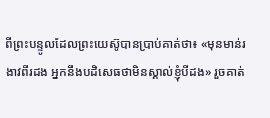ពីព្រះបន្ទូលដែលព្រះយេស៊ូបានប្រាប់គាត់ថា៖ «មុនមាន់រងាវពីរដង អ្នកនឹងបដិសេធថាមិនស្គាល់ខ្ញុំបីដង» រួចគាត់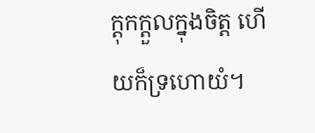ក្ដុកក្ដួលក្នុងចិត្ដ ហើយក៏ទ្រហោយំ។